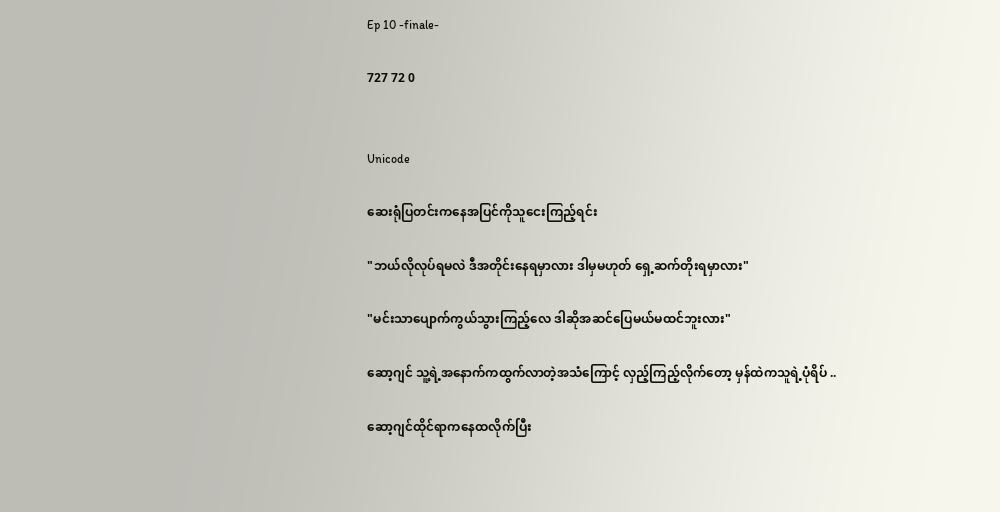Ep 10 -finale-

727 72 0


Unicode

ဆေးရုံပြတင်းကနေအပြင်ကိုသူငေးကြည့်ရင်း

"ဘယ်လိုလုပ်ရမလဲ ဒီအတိုင်းနေရမှာလား ဒါမှမဟုတ် ရှေ့ဆက်တိုးရမှာလား"

"မင်းသာပျောက်ကွယ်သွားကြည့်လေ ဒါဆိုအဆင်ပြေမယ်မထင်ဘူးလား"

ဆော့ဂျင် သူ့ရဲ့အနောက်ကထွက်လာတဲ့အသံကြောင့် လှည့်ကြည့်လိုက်တော့ မှန်ထဲကသူရဲ့ပုံရိပ် ..

ဆော့ဂျင်ထိုင်ရာကနေထလိုက်ပြီး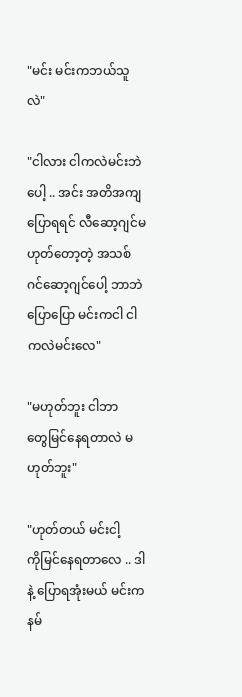"မင်း မင်းကဘယ်သူလဲ"

"ငါလား ငါကလဲမင်းဘဲပေါ့ .. အင်း အတိအကျပြောရရင် လီဆော့ဂျင်မဟုတ်တော့တဲ့ အသစ် ဂင်ဆော့ဂျင်ပေါ့ ဘာဘဲပြောပြော မင်းကငါ ငါကလဲမင်းလေ"

"မဟုတ်ဘူး ငါဘာတွေ‌မြင်နေရတာလဲ မဟုတ်ဘူး"

"ဟုတ်တယ် မင်းငါ့ကို‌မြင်နေရတာလေ .. ဒါနဲ့ ပြောရအုံးမယ် မင်းကနမ်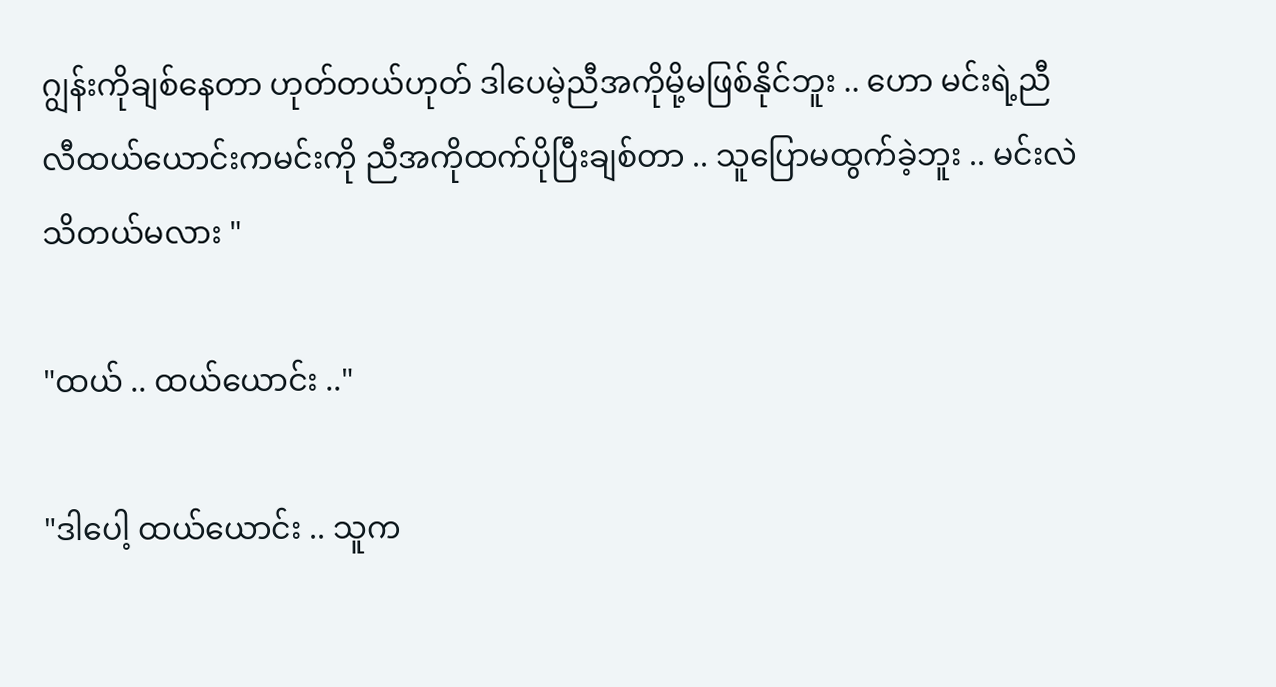ဂျွန်းကိုချစ်နေတာ ဟုတ်တယ်ဟုတ် ဒါပေမဲ့ညီအကိုမို့မဖြစ်နိုင်ဘူး .. ဟော မင်းရဲ့ညီ လီထယ်ယောင်းကမင်းကို ညီအကိုထက်ပိုပြီးချစ်တာ .. သူပြောမထွက်ခဲ့ဘူး .. မင်းလဲသိတယ်မလား "

"ထယ် .. ထယ်ယောင်း .."

"ဒါပေါ့ ထယ်ယောင်း .. သူက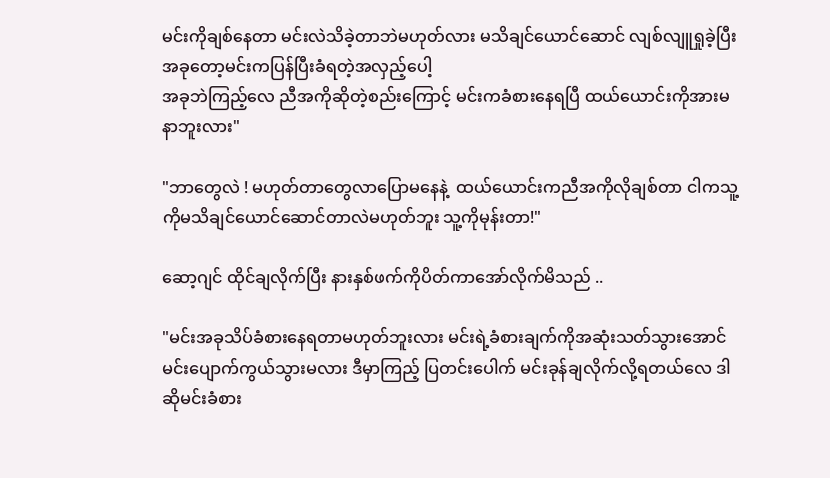မင်းကိုချစ်နေတာ မင်းလဲသိခဲ့တာဘဲမဟုတ်လား မသိချင်ယောင်ဆောင် လျစ်လျူရှုခဲ့ပြီး အခုတော့မင်းကပြန်ပြီးခံရတဲ့အလှည့်ပေါ့
အခုဘဲကြည့်လေ ညီအကိုဆိုတဲ့စည်းကြောင့် မင်းကခံစားနေရပြီ ထယ်ယောင်းကိုအားမနာဘူးလား"

"ဘာတွေလဲ ! မဟုတ်တာတွေလာပြောမနေနဲ့  ထယ်ယောင်းကညီအကိုလိုချစ်တာ ငါကသူ့ကိုမသိချင်ယောင်ဆောင်တာလဲမဟုတ်ဘူး သူ့ကိုမုန်းတာ!"

ဆော့ဂျင် ထိုင်ချလိုက်ပြီး နားနှစ်ဖက်ကိုပိတ်ကာအော်လိုက်မိသည် ..

"မင်းအခုသိပ်ခံစားနေရတာမဟုတ်ဘူးလား မင်းရဲ့ခံစားချက်ကိုအဆုံးသတ်သွားအောင် မင်းပျောက်ကွယ်သွားမလား ဒီမှာကြည့် ပြတင်းပေါက် မင်းခုန်ချလိုက်လို့ရတယ်လေ ဒါဆိုမင်းခံစား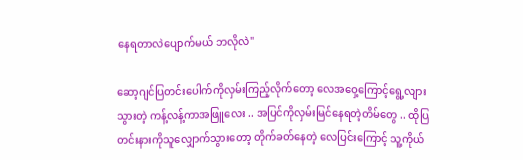နေရတာလဲပျောက်မယ် ဘလိုလဲ"

ဆော့ဂျင်ပြတင်းပေါက်ကိုလှမ်းကြည့်လိုက်တော့ ‌လေအဝှေ့ကြောင့်ရွေ့လျားသွားတဲ့ ကန့်လန့်ကာအဖြူလေး .. အပြင်ကိုလှမ်းမြင်နေရတဲ့တိမ်တွေ .. ထိုပြတင်းနားကိုသူလျှောက်သွားတော့ တိုက်ခတ်နေတဲ့ လေပြင်း‌ကြောင့် သူ့ကိုယ်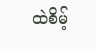ထဲစိမ့်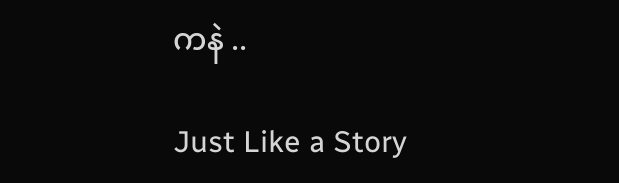ကနဲ ..

Just Like a Story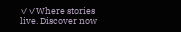✓✓Where stories live. Discover now